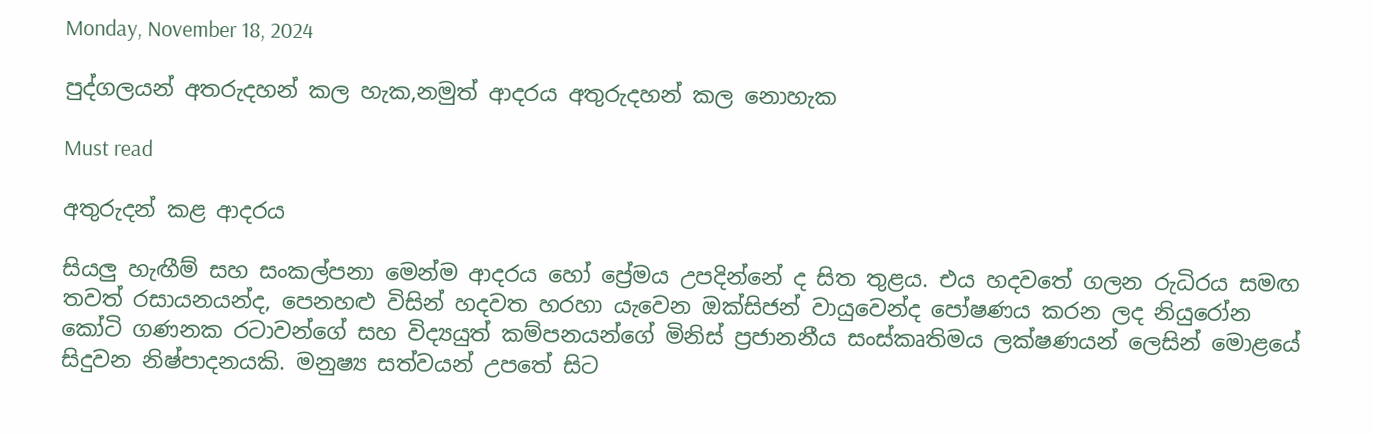Monday, November 18, 2024

පුද්ගලයන් අතරුදහන් කල හැක,නමුත් ආදරය අතුරුදහන් කල නොහැක

Must read

අතුරුදන් කළ ආදරය

සියලු හැඟීම් සහ සංකල්පනා මෙන්ම ආදරය හෝ ප්‍රේමය උපදින්නේ ද සිත තුළය. එය හදවතේ ගලන රුධිරය සමඟ තවත් රසායනයන්ද, පෙනහළු විසින් හදවත හරහා යැවෙන ඔක්සිජන් වායුවෙන්ද පෝෂණය කරන ලද නියුරෝන කෝටි ගණනක රටාවන්ගේ සහ විද්‍යයුත් කම්පනයන්ගේ මිනිස් ප්‍රජානනීය සංස්කෘතිමය ලක්ෂණයන් ලෙසින් මොළයේ සිදුවන නිෂ්පාදනයකි. මනුෂ්‍ය සත්වයන් උපතේ සිට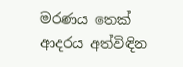මරණය තෙක් ආදරය අත්විඳින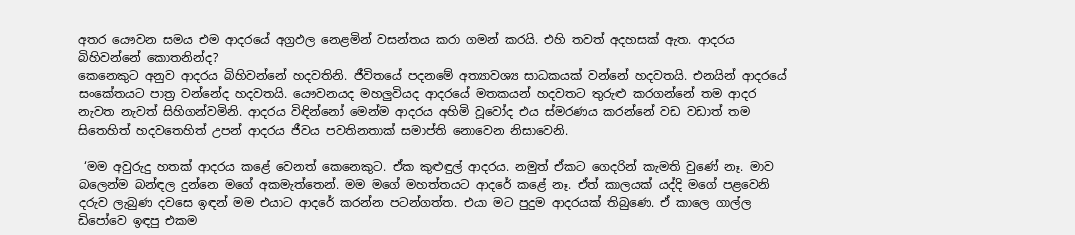අතර යෞවන සමය එම ආදරයේ අග්‍රඵල නෙළමින් වසන්තය කරා ගමන් කරයි. එහි තවත් අදහසක් ඇත. ආදරය බිහිවන්නේ කොතනින්ද?
කෙනෙකුට අනුව ආදරය බිහිවන්නේ හදවතිනි. ජීවිතයේ පදනමේ අත්‍යාවශ්‍ය සාධකයක් වන්නේ හදවතයි. එනයින් ආදරයේ සංකේතයට පාත්‍ර වන්නේද හදවතයි. යෞවනයද මහලුවියද ආදරයේ මතකයන් හදවතට තුරුළු කරගන්නේ තම ආදර නැවත නැවත් සිහිගන්වමිනි. ආදරය විඳින්නෝ මෙන්ම ආදරය අහිමි වූවෝද එය ස්මරණය කරන්නේ වඩ වඩාත් තම සිතෙහිත් හදවතෙහිත් උපන් ආදරය ජීවය පවතිනතාක් සමාප්ති නොවෙන නිසාවෙනි.

 ‘මම අවුරුදු හතක් ආදරය කළේ වෙනත් කෙනෙකුට. ඒක කුළුඳුල් ආදරය. නමුත් ඒකට ගෙදරින් කැමති වුණේ නෑ. මාව බලෙන්ම බන්ඳල දුන්නෙ මගේ අකමැත්තෙන්. මම මගේ මහත්තයට ආදරේ කළේ නෑ. ඒත් කාලයක් යද්දි මගේ පළවෙනි දරුව ලැබුණ දවසෙ ඉඳන් මම එයාට ආදරේ කරන්න පටන්ගත්ත. එයා මට පුදුම ආදරයක් තිබුණෙ. ඒ කාලෙ ගාල්ල ඩිපෝවෙ ඉඳපු එකම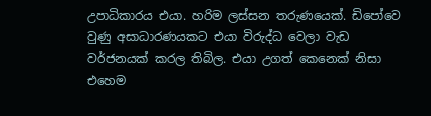උපාධිකාරය එයා. හරිම ලස්සන තරුණයෙක්. ඩිපෝවෙ වුණු අසාධාරණයකට එයා විරුද්ධ වෙලා වැඩ වර්ජනයක් කරල තිබිල. එයා උගත් කෙනෙක් නිසා එහෙම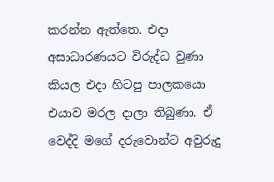කරන්න ඇත්තෙ. එදා අසාධාරණයට විරුද්ධ වුණා කියල එදා හිටපු පාලකයො එයාව මරල දාලා තිබුණා. ඒ වෙද්දි මගේ දරුවොන්ට අවුරුදු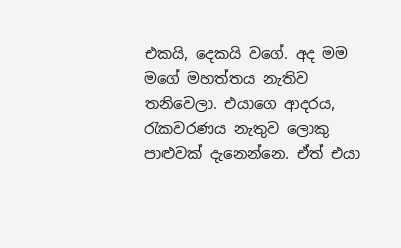එකයි, දෙකයි වගේ. අද මම මගේ මහත්තය නැතිව තනිවෙලා. එයාගෙ ආදරය, රැකවරණය නැතුව ලොකු පාළුවක් දැනෙන්නෙ. ඒත් එයා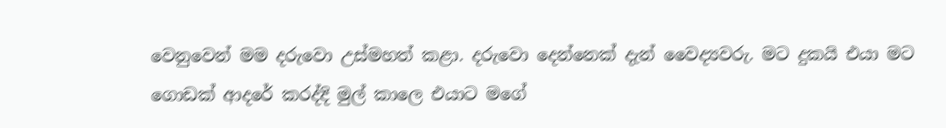වෙනුවෙන් මම දරුවො උස්මහත් කළා. දරුවො දෙන්නෙක් දැන් වෛද්‍යවරු. මට දුකයි එයා මට ගොඩක් ආදරේ කරද්දි මුල් කාලෙ එයාට මගේ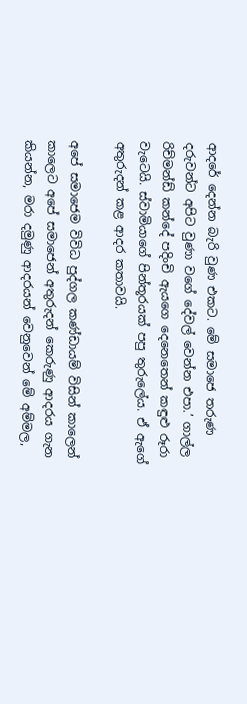ආදරේ දෙන්න බැරි වුණ එකට. මේ සමාජෙ තරුණ දරුවන්ට අපිට වුණා වගේ දේවල් වෙන්න එපා.’ ගාල්ල රිච්මන්ඩ් කන්දේ පදිංචි ඇයගෙ දෙනෙතෙන් කඳුළු රූරා වැටෙයි. ස්වාමියාගේ පින්තූරයක් පපු තුරුලේය. ඒ ඇගේ අතුරුදන් කළ ආදර කතාවයි.

අපේ සමාජෙම විවිධ පුද්ගල කණ්ඩායම් විසින් කාලෙන් කාලෙට අපේ සමාජෙන් අතුරුදන් කෙරුණු ආදරය ගැන කියන්න, මරා දමුණු ආදරයන් වෙනුවෙන් මේ අම්මල,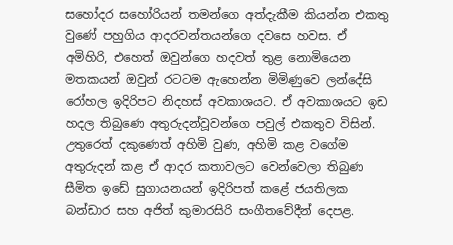සහෝදර සහෝරියන් තමන්ගෙ අත්දැකීම කියන්න එකතු වුණේ පහුගිය ආදරවන්තයන්ගෙ දවසෙ හවස. ඒ අමිහිරි, එහෙත් ඔවුන්ගෙ හදවත් තුළ නොමියෙන මතකයන් ඔවුන් රටටම ඇහෙන්න මිමිණුවෙ ලන්දේසි රෝහල ඉදිරිපට නිදහස් අවකාශයට. ඒ අවකාශයට ඉඩ හදල තිබුණෙ අතුරුදන්වූවන්ගෙ පවුල් එකතුව විසින්. උතුරෙත් දකුණෙත් අහිමි වුණ, අහිමි කළ වගේම අතුරුදන් කළ ඒ ආදර කතාවලට වෙන්වෙලා තිබුණ සීමිත ඉඩේ සුගායනයන් ඉදිරිපත් කළේ ජයතිලක බන්ඩාර සහ අජිත් කුමාරසිරි සංගීතවේදීන් දෙපළ.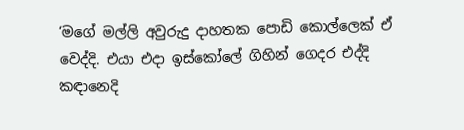‘මගේ මල්ලි අවුරුදු දාහතක පොඩි කොල්ලෙක් ඒ වෙද්දි. එයා එදා ඉස්කෝලේ ගිහින් ගෙදර එද්දි කඳානෙදි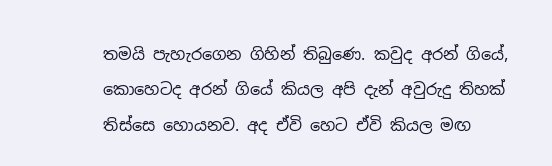තමයි පැහැරගෙන ගිහින් තිබුණෙ. කවුද අරන් ගියේ, කොහෙටද අරන් ගියේ කියල අපි දැන් අවුරුදු තිහක් තිස්සෙ හොයනව. අද ඒවි හෙට ඒවි කියල මඟ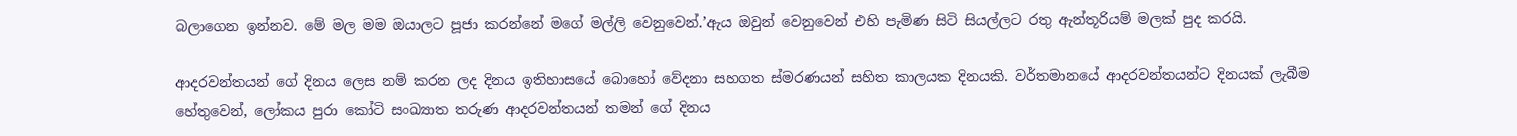බලාගෙන ඉන්නව. මේ මල මම ඔයාලට පූජා කරන්නේ මගේ මල්ලි වෙනුවෙන්.’ඇය ඔවුන් වෙනුවෙන් එහි පැමිණ සිටි සියල්ලට රතු ඇන්තූරියම් මලක් පුද කරයි.

ආදරවන්තයන් ගේ දිනය ලෙස නම් කරන ලද දිනය ඉතිහාසයේ බොහෝ වේදනා සහගත ස්මරණයන් සහිත කාලයක දිනයකි. වර්තමානයේ ආදරවන්තයන්ට දිනයක් ලැබීම හේතුවෙන්, ලෝකය පුරා කෝටි සංඛ්‍යාත තරුණ ආදරවන්තයන් තමන් ගේ දිනය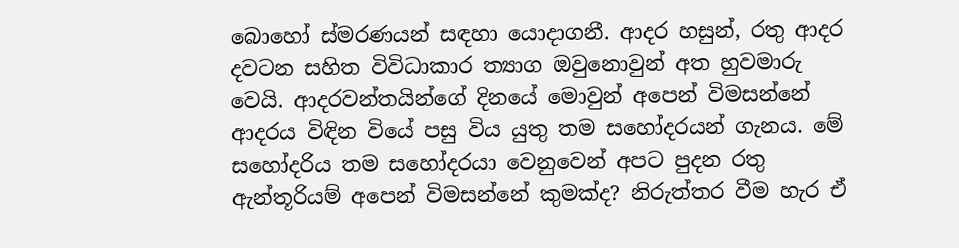බොහෝ ස්මරණයන් සඳහා යොදාගනී. ආදර හසුන්, රතු ආදර දවටන සහිත විවිධාකාර ත්‍යාග ඔවුනොවුන් අත හුවමාරු වෙයි. ආදරවන්තයින්ගේ දිනයේ මොවුන් අපෙන් විමසන්නේ ආදරය විඳින වියේ පසු විය යුතු තම සහෝදරයන් ගැනය. මේ සහෝදරිය තම සහෝදරයා වෙනුවෙන් අපට පුදන ‍රතු ඇන්තූරියම් අපෙන් විමසන්නේ කුමක්ද? නිරුත්තර වීම හැර ඒ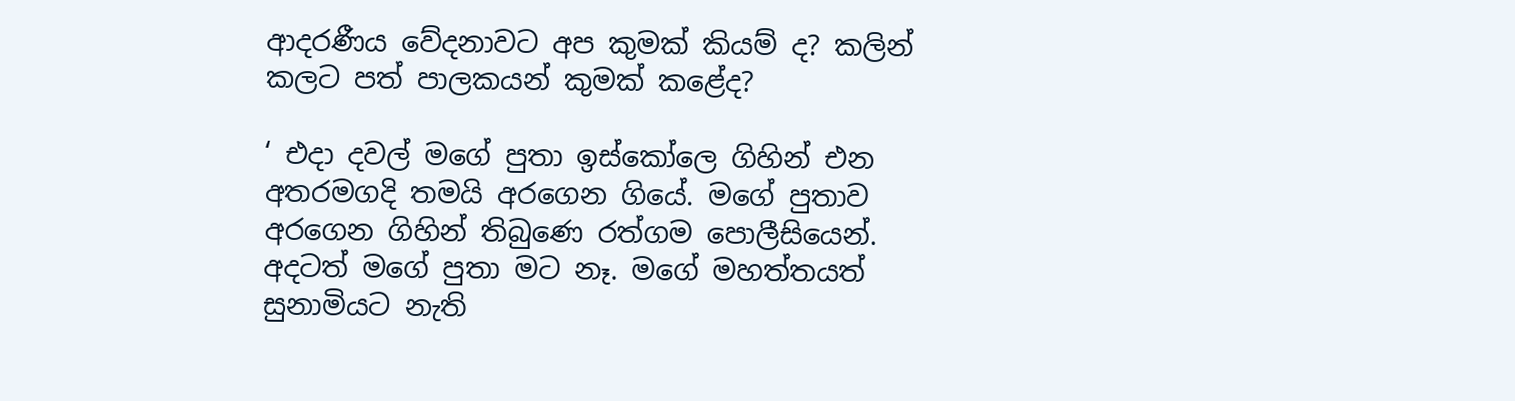ආදරණීය වේදනාවට අප කුමක් කියම් ද? කලින් කලට පත් පාලකයන් කුමක් කළේද?

‘ එදා දවල් මගේ පුතා ඉස්කෝලෙ ගිහින් එන අතරමගදි තමයි අරගෙන ගියේ. මගේ පුතාව අරගෙන ගිහින් තිබුණෙ රත්ගම පොලීසියෙන්. අදටත් මගේ පුතා මට නෑ. මගේ මහත්තයත් සුනාමියට නැති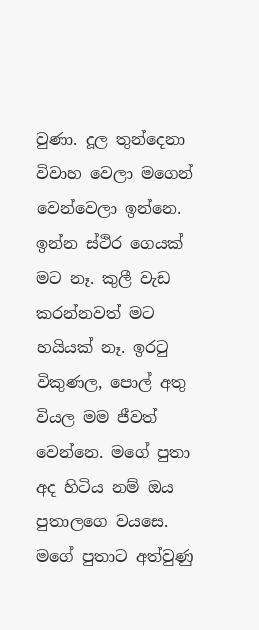වුණා. දූල තුන්දෙනා විවාහ වෙලා මගෙන් වෙන්වෙලා ඉන්නෙ. ඉන්න ස්ථිර ගෙයක් මට නෑ. කුලී වැඩ කරන්නවත් මට හයියක් නෑ. ඉරටු විකුණල, පොල් අතු වියල මම ජීවත් වෙන්නෙ. මගේ පුතා අද හිටිය නම් ඔය පුතාලගෙ වයසෙ. මගේ පුතාට අත්වුණු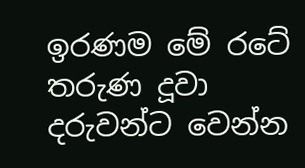ඉරණම මේ රටේ තරුණ දූවා දරුවන්ට වෙන්න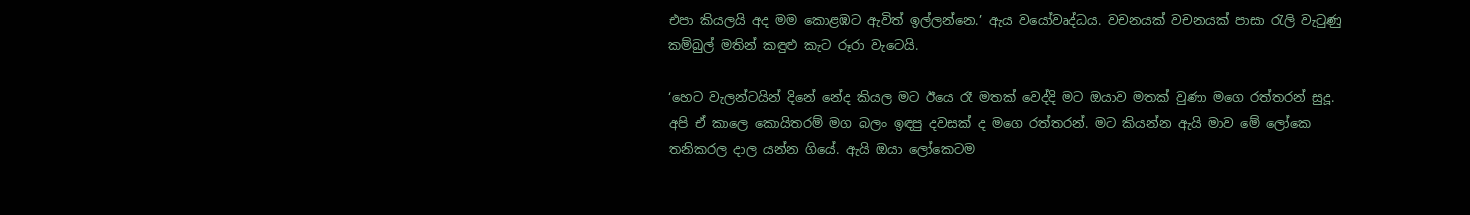එපා කියලයි අද මම කොළඹට ඇවිත් ඉල්ලන්නෙ.’ ඇය වයෝවෘද්ධය. වචනයක් වචනයක් පාසා රැලි වැටුණු කම්බුල් මතින් කඳුළු කැට රූරා වැටෙයි.

‘හෙට වැලන්ටයින් දිනේ නේද කියල මට ඊයෙ රෑ මතක් වෙද්දි මට ඔයාව මතක් වුණා මගෙ රත්තරන් සුදූ. අපි ඒ කාලෙ කොයිතරම් මග බලං ඉඳපු දවසක් ද මගෙ රත්තරන්. මට කියන්න ඇයි මාව මේ ලෝකෙ තනිකරල දාල යන්න ගියේ. ඇයි ඔයා ලෝකෙටම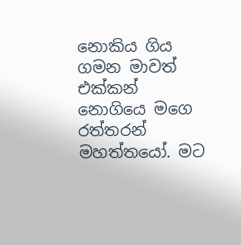නොකිය ගිය ගමන මාවත් එක්කන් නොගියෙ මගෙ රත්තරන් මහත්තයෝ. මට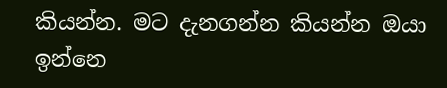කියන්න. මට දැනගන්න කියන්න ඔයා ඉන්නෙ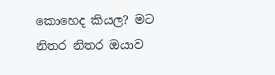කොහෙද කියල? මට නිතර නිතර ඔයාව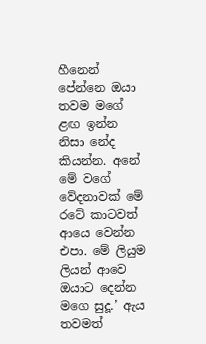හීනෙන් පේන්නෙ ඔයා තවම මගේ ළඟ ඉන්න නිසා නේද කියන්න. අනේ මේ වගේ වේදනාවක් මේ රටේ කාටවත් ආයෙ වෙන්න එපා. මේ ලියුම ලියන් ආවෙ ඔයාට දෙන්න මගෙ සුදූ.’ ඇය තවමත්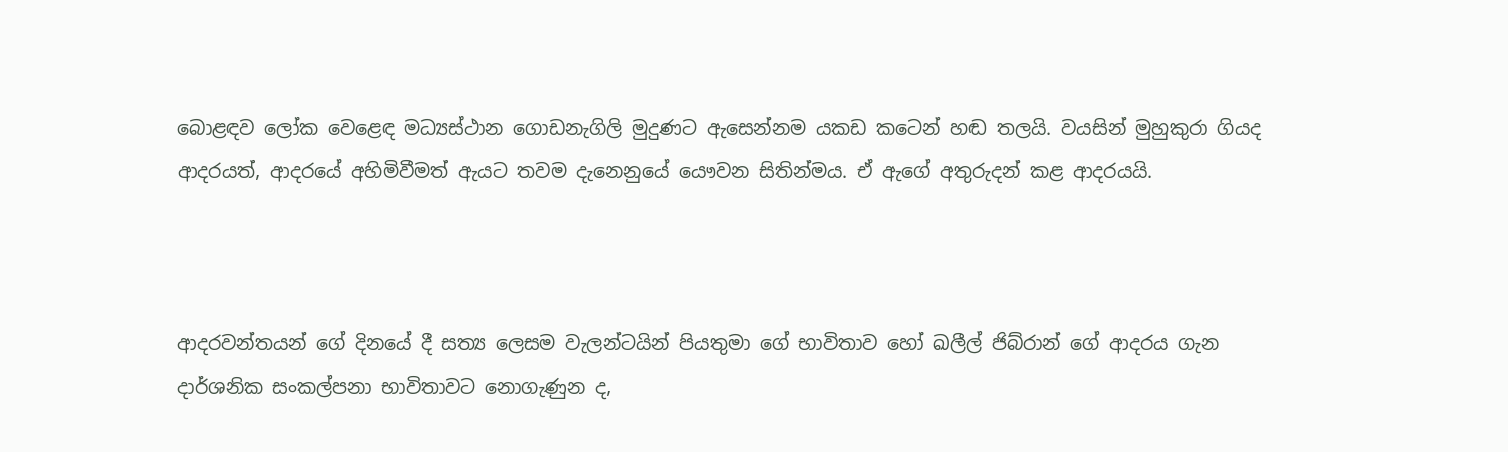බොළඳව ලෝක වෙළෙඳ මධ්‍යස්ථාන ගොඩනැගිලි මුදුණට ඇසෙන්නම යකඩ කටෙන් හඬ තලයි. වයසින් මුහුකුරා ගියද ආදරයත්, ආදරයේ අහිමිවීමත් ඇයට තවම දැනෙනුයේ යෞවන සිතින්මය. ඒ ඇගේ අතුරුදන් කළ ආදරයයි.



ආදරවන්තයන් ගේ දිනයේ දී සත්‍ය ලෙසම වැලන්ටයින් පියතුමා ගේ භාවිතාව හෝ ඛලීල් ජිබ්රාන් ගේ ආදරය ගැන දාර්ශනික සංකල්පනා භාවිතාවට නොගැණුන ද,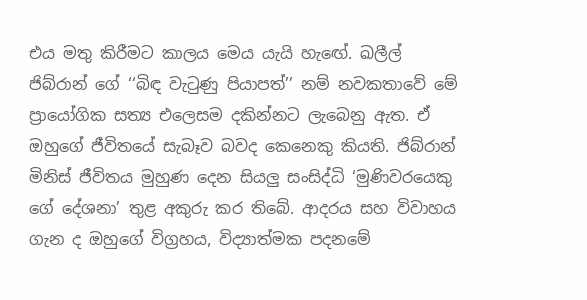එය මතු කිරීමට කාලය මෙය යැයි හැඟේ. ඛලීල් ජිබ්රාන් ගේ ‘‘බිඳ වැටුණු පියාපත්’’ නම් නවකතාවේ මේ ප්‍රායෝගික සත්‍ය එලෙසම දකින්නට ලැබෙනු ඇත. ඒ ඔහුගේ ජීවිතයේ සැබෑව බවද කෙනෙකු කියති. ජිබ්රාන් මිනිස් ජීවිතය මුහුණ දෙන සියලු සංසිද්ධි ‘මුණිවරයෙකු ගේ දේශනා’ තුළ අකුරු කර තිබේ. ආදරය සහ විවාහය ගැන ද ඔහුගේ විග්‍රහය, විද්‍යාත්මක පදනමේ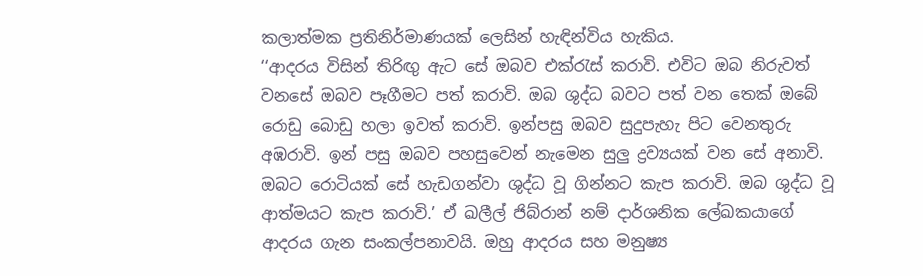කලාත්මක ප්‍රතිනිර්මාණයක් ලෙසින් හැඳින්විය හැකිය.
‘‘ආදරය විසින් තිරිඟු ඇට සේ ඔබව එක්රැස් කරාවි. එවිට ඔබ නිරුවත් වනසේ ඔබව පෑගීමට පත් කරාවි. ඔබ ශුද්ධ බවට පත් වන තෙක් ඔබේ රොඩු බොඩු හලා ඉවත් කරාවි. ඉන්පසු ඔබව සුදුපැහැ පිට වෙනතුරු අඹරාවි. ඉන් පසු ඔබව පහසුවෙන් නැමෙන සුලු ද්‍රව්‍යයක් වන සේ අනාවි. ඔබට රොටියක් සේ හැඩගන්වා ශුද්ධ වූ ගින්නට කැප කරාවි. ඔබ ශුද්ධ වූ ආත්මයට කැප කරාවි.’ ඒ ඛලීල් ජිබ්රාන් නම් දාර්ශනික ලේඛකයාගේ ආදරය ගැන සංකල්පනාවයි. ඔහු ආදරය සහ මනුෂ්‍ය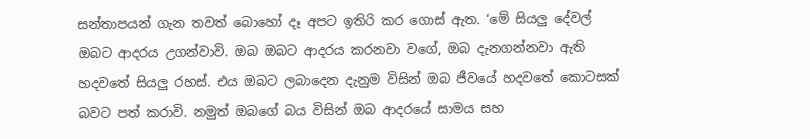සන්තාපයන් ගැන තවත් බොහෝ දෑ අපට ඉතිරි කර ගොස් ඇත. ‘මේ සියලු දේවල් ඔබට ආදරය උගන්වාවි. ඔබ ඔබට ආදරය කරනවා වගේ, ඔබ දැනගන්නවා ඇති හදවතේ සියලු රහස්. එය ඔබට ලබාදෙන දැනුම විසින් ඔබ ජීවයේ හදවතේ කොටසක් බවට පත් කරාවි. නමුත් ඔබගේ බය විසින් ඔබ ආදරයේ සාමය සහ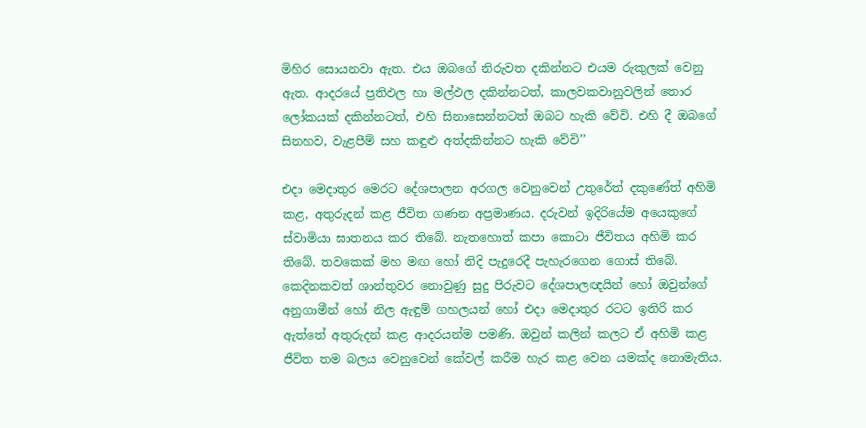මිහිර සොයනවා ඇත. එය ඔබගේ නිරුවත දකින්නට එයම රුකුලක් වෙනු ඇත. ආදරයේ ප්‍රතිඵල හා මල්ඵල දකින්නටත්, කාලවකවානුවලින් තොර ලෝකයක් දකින්නටත්, එහි සිනාසෙන්නටත් ඔබට හැකි වේවි. එහි දී ඔබගේ සිනහව, වැළපීම් සහ කඳුළු අත්දකින්නට හැකි වේවි’’

එදා මෙදාතුර මෙරට දේශපාලන අරගල වෙනුවෙන් උතුරේත් දකුණේත් අහිමි කළ, අතුරුදන් කළ ජීවිත ගණන අප්‍රමාණය. දරුවන් ඉදිරියේම අයෙකුගේ ස්වාමියා ඝාතනය කර තිබේ. නැතහොත් කපා කොටා ජීවිතය අහිමි කර තිබේ. තවකෙක් මහ මඟ හෝ නිදි පැදුරෙදී පැහැරගෙන ගොස් තිබේ. කෙදිනකවත් ශාන්තුවර නොවුණු සුදු පිරුවට දේශපාලඥයින් හෝ ඔවුන්ගේ අනුගාමීන් හෝ නිල ඇඳුම් ගහලයන් හෝ එදා මෙදාතුර රටට ඉතිරි කර ඇත්තේ අතුරුදන් කළ ආදරයන්ම පමණි. ඔවුන් කලින් කලට ඒ අහිමි කළ ජීවිත තම බලය වෙනුවෙන් කේවල් කරීම හැර කළ වෙන යමක්ද නොමැතිය.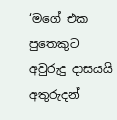‘මගේ එක පුතෙකුට අවුරුදු දාසයයි අතුරුදන්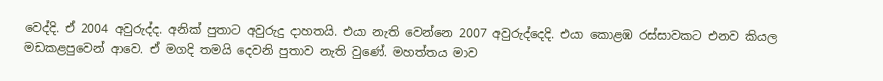වෙද්දි. ඒ 2004 අවුරුද්ද. අනික් පුතාට අවුරුදු දාහතයි. එයා නැති වෙන්නෙ 2007 අවුරුද්දෙදි. එයා කොළඹ රස්සාවකට එනව කියල මඩකළපුවෙන් ආවෙ. ඒ මගදි තමයි දෙවනි පුතාව නැති වුණේ. මහත්තය මාව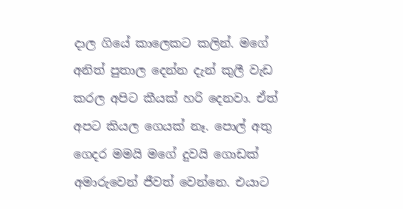දාල ගියේ කාලෙකට කලින්. මගේ අනිත් පුතාල දෙන්න දැන් කුලී වැඩ කරල අපිට කීයක් හරි දෙනවා. ඒත් අපට කියල ගෙයක් නෑ. පොල් අතු ගෙදර මමයි මගේ දුවයි ගොඩක් අමාරුවෙන් ජීවත් වෙන්නෙ. එයාට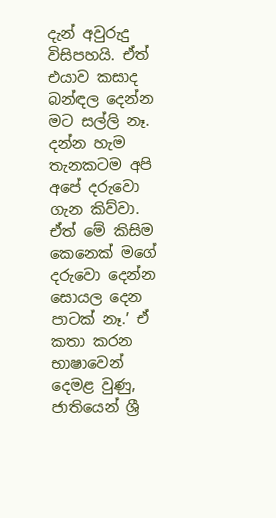දැන් අවුරුදු විසිපහයි. ඒත් එයාව කසාද බන්ඳල දෙන්න මට සල්ලි නෑ. දන්න හැම තැනකටම අපි අපේ දරුවො ගැන කිව්වා. ඒත් මේ කිසිම කෙනෙක් මගේ දරුවො දෙන්න සොයල දෙන පාටක් නෑ.’ ඒ කතා කරන භාෂාවෙන් දෙමළ වුණු, ජාතියෙන් ශ්‍රී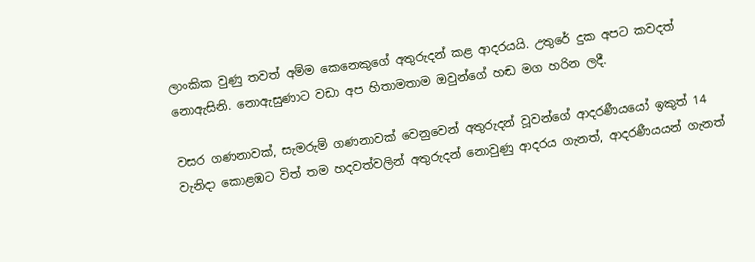ලාංකික වුණු තවත් අම්ම කෙනෙකුගේ අතුරුදන් කළ ආදරයයි. උතුරේ දුක අපට කවදත් නොඇසිනි. නොඇසුණාට වඩා අප හිතාමතාම ඔවුන්ගේ හඬ මග හරින ලදී.

වසර ගණනාවක්, සැමරුම් ගණනාවක් වෙනුවෙන් අතුරුදන් වූවන්ගේ ආදරණීයයෝ ඉකුත් 14 වැනිදා කොළඹට විත් තම හදවත්වලින් අතුරුදන් නොවුණු ආදරය ගැනත්, ආදරණීයයන් ගැනත්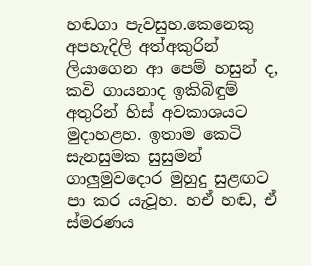හඬගා පැවසුහ.කෙනෙකු අපහැදිලි අත්අකුරින් ලියාගෙන ආ පෙම් හසුන් ද, කවි ගායනාද ඉකිබිඳුම් අතුරින් හිස් අවකාශයට මුදාහළහ. ඉතාම කෙටි සැනසුමක සුසුමන් ගාලුමුවදොර මුහුදු සුළඟට පා කර යැවූහ. හඒ හඬ, ඒ ස්මරණය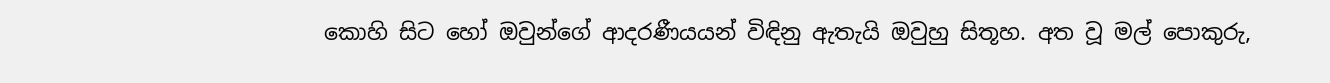කොහි සිට හෝ ඔවුන්ගේ ආදරණීයයන් විඳිනු ඇතැයි ඔවුහු සිතූහ. අත වූ මල් පොකුරු,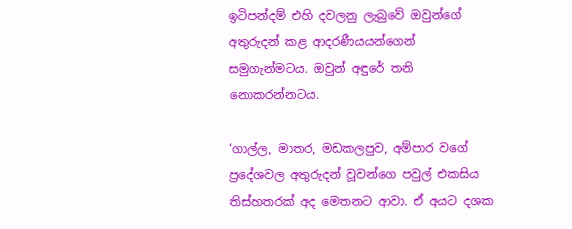ඉටිපන්දම් එහි දවලනු ලැබුවේ ඔවුන්ගේ අතුරුදන් කළ ආදරණීයයන්ගෙන් සමුගැන්මටය. ඔවුන් අඳුරේ තනි නොකරන්නටය.

‘ගාල්ල, මාතර, මඩකලපුව, අම්පාර වගේ ප්‍රදේශවල අතුරුදන් වූවන්ගෙ පවුල් එකසිය තිස්හතරක් අද මෙතනට ආවා. ඒ අයට දශක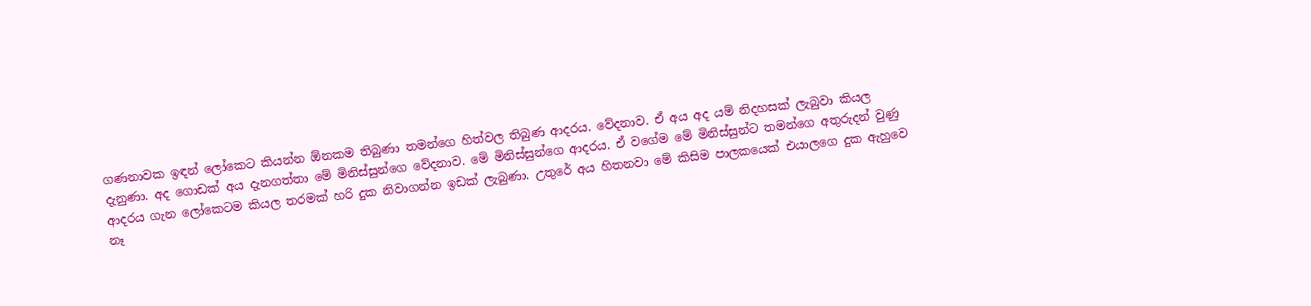ගණනාවක ඉඳන් ලෝකෙට කියන්න ඕනකම තිබුණා තමන්ගෙ හිත්වල තිබුණ ආදරය. වේදනාව. ඒ අය අද යම් නිදහසක් ලැබුවා කියල දැනුණා. අද ගොඩක් අය දැනගත්තා මේ මිනිස්සුන්ගෙ වේදනාව. මේ මිනිස්සුන්ගෙ ආදරය. ඒ වගේම මේ මිනිස්සුන්ට තමන්ගෙ අතුරුදන් වුණු ආදරය ගැන ලෝකෙටම කියල තරමක් හරි දුක නිවාගන්න ඉඩක් ලැබුණා. උතුරේ අය හිතනවා මේ කිසිම පාලකයෙක් එයාලගෙ දුක ඇහුවෙ නෑ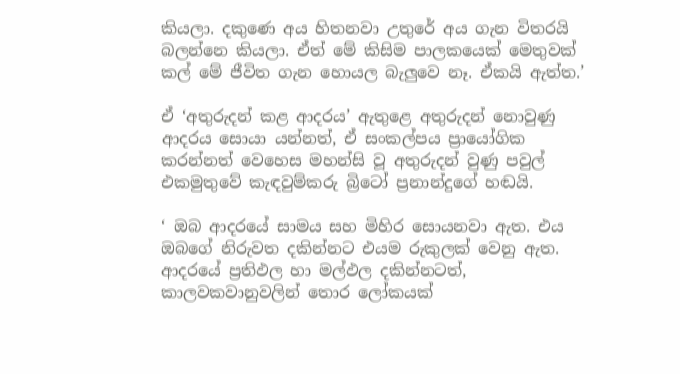කියලා. දකුණෙ අය හිතනවා උතුරේ අය ගැන විතරයි බලන්නෙ කියලා. ඒත් මේ කිසිම පාලකයෙක් මෙතුවක් කල් මේ ජීවිත ගැන හොයල බැලුවෙ නෑ. ඒකයි ඇත්ත.’

ඒ ‘අතුරුදන් කළ ආදරය’ ඇතුළෙ අතුරුදන් නොවුණු ආදරය සොයා යන්නත්, ඒ සංකල්පය ප්‍රායෝගික කරන්නත් වෙහෙස මහන්සි වූ අතුරුදන් වුණු පවුල් එකමුතුවේ කැඳවුම්කරු බ්‍රිටෝ ප්‍රනාන්දුගේ හඬයි.

‘ ඔබ ආදරයේ සාමය සහ මිහිර සොයනවා ඇත. එය ඔබගේ නිරුවත දකින්නට එයම රුකුලක් වෙනු ඇත. ආදරයේ ප්‍රතිඵල හා මල්ඵල දකින්නටත්, කාලවකවානුවලින් තොර ලෝකයක්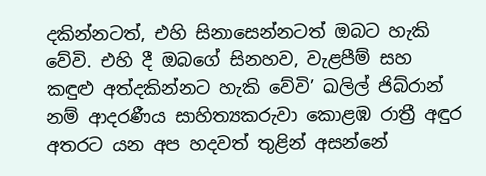දකින්නටත්, එහි සිනාසෙන්නටත් ඔබට හැකි වේවි. එහි දී ඔබගේ සිනහව, වැළපීම් සහ කඳුළු අත්දකින්නට හැකි වේවි’ ඛලිල් ජිබ්රාන් නම් ආදරණීය සාහිත්‍යකරුවා කොළඹ රාත්‍රී අඳුර අතරට යන අප හදවත් තුළින් අසන්නේ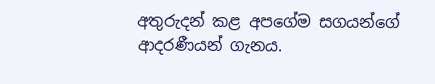අතුරුදන් කළ අපගේම සගයන්ගේ ආදරණීයන් ගැනය.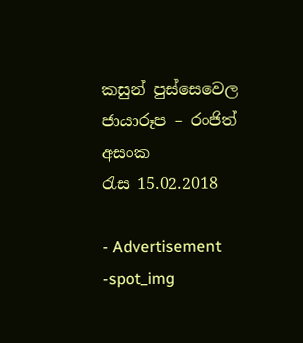කසුන් පුස්සෙවෙල
ජායාරූප – රංජිත් අසංක
රැස 15.02.2018

- Advertisement -spot_img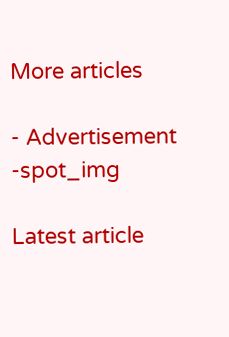More articles

- Advertisement -spot_img

Latest article